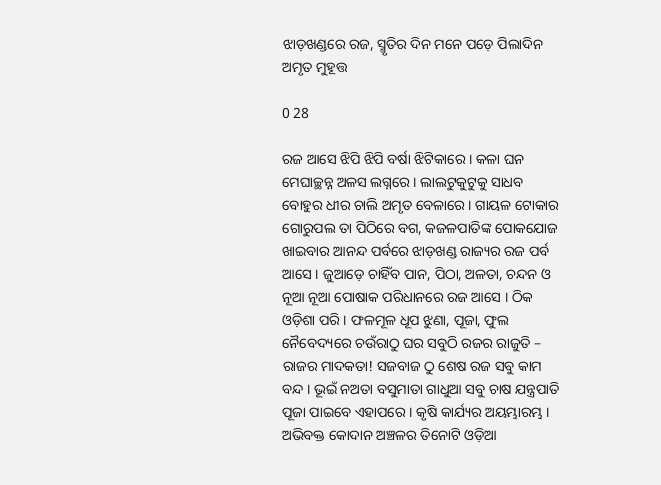ଝାଡ଼ଖଣ୍ଡରେ ରଜ, ସ୍ମୃତିର ଦିନ ମନେ ପଡ଼େ ପିଲାଦିନ ଅମୃତ ମୁହୂତ୍ତ

0 28

ରଜ ଆସେ ଝିପି ଝିପି ବର୍ଷା ଝିଟିକାରେ । କଳା ଘନ ମେଘାଚ୍ଛନ୍ନ ଅଳସ ଲଗ୍ନରେ । ଲାଲଟୁକୁଟୁକୁ ସାଧବ ବୋହୁର ଧୀର ଚାଲି ଅମୃତ ବେଳାରେ । ଗାୟଳ ଟୋକାର ଗୋରୁପଲ ତା ପିଠିରେ ବଗ, କଜଳପାତିଙ୍କ ପୋକଯୋଜ ଖାଇବାର ଆନନ୍ଦ ପର୍ବରେ ଝାଡ଼ଖଣ୍ଡ ରାଜ୍ୟର ରଜ ପର୍ବ ଆସେ । ଜୁଆଡ଼େ ଚାହିଁବ ପାନ, ପିଠା, ଅଳତା, ଚନ୍ଦନ ଓ ନୂଆ ନୂଆ ପୋଷାକ ପରିଧାନରେ ରଜ ଆସେ । ଠିକ ଓଡ଼ିଶା ପରି । ଫଳମୂଳ ଧୂପ ଝୁଣା, ପୂଜା, ଫୁଲ ନୈବେଦ୍ୟରେ ଚଉଁରାଠୁ ଘର ସବୁଠି ରଜର ରାଜୁତି – ରାଜର ମାଦକତା! ସଜବାଜ ଠୁ ଶେଷ ରଜ ସବୁ କାମ ବନ୍ଦ । ଭୂଇଁ ନଅତା ବସୁମାତା ଗାଧୁଆ ସବୁ ଚାଷ ଯନ୍ତ୍ରପାତି ପୂଜା ପାଇବେ ଏହାପରେ । କୃଷି କାର୍ଯ୍ୟର ଅୟମ୍ଭାରମ୍ଭ । ଅଭିବକ୍ତ କୋଦାନ ଅଞ୍ଚଳର ତିନୋଟି ଓଡ଼ିଆ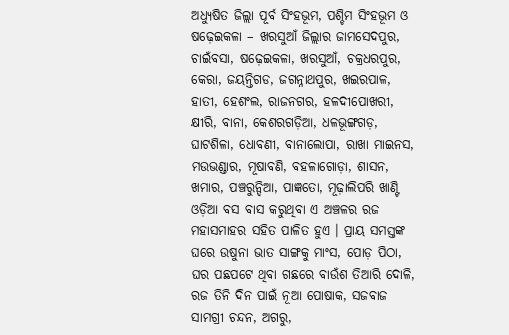ଅଧ୍ୟୁଷିତ ଜିଲ୍ଲା ପୂର୍ବ ସିଂହଭୂମ, ପଶ୍ଚିମ ସିଂହଭୂମ ଓ ଷଢ଼େଇକଳା – ଖରସୁଆଁ ଜିଲ୍ଲାର ଜାମସେଦପୁର, ଚାଇଁବସା, ଷଢ଼େଇକଳା, ଖରସୁଆଁ, ଚକ୍ରଧରପୁର, କେରା, ଜୟନ୍ତିଗଡ, ଜଗନ୍ନାଥପୁର, ଖଇରପାଳ, ହାତୀ, ହେଶଂଲ, ରାଜନଗର, ହଳଦୀପୋଖରୀ, କ୍ଷୀରି, ବାନା, କେଶରଗଡ଼ିଆ, ଧଳଭୂଙ୍ଗଗଡ଼, ଘାଟଶିଳା, ଧୋବଣୀ, ବାନାଲୋପା, ରାଖା ମାଇନସ, ମଉଭଣ୍ଡାର, ମୂଷାବଣି, ବହଳାଗୋଡ଼ା, ଶାସନ, ଖମାର, ପଞ୍ଚରୁନ୍ଦିଆ, ପାଜ୍ଞତୋ, ମୂଢ଼ାଲିପରି ଖାଣ୍ଟି ଓଡ଼ିଆ ବସ ବାସ କରୁଥିବା ଏ ଅଞ୍ଚଳର ରଜ ମହାସମାହର ସହିତ ପାଳିତ ହୁଏ । ପ୍ରାୟ ସମସ୍ତଙ୍କ ଘରେ ଉଷୁନା ଭାତ ସାଙ୍ଗକୁ ମାଂସ, ପୋଡ଼ ପିଠା, ଘର ପଛପଟେ ଥିବା ଗଛରେ ବାଉଁଶ ତିଆରି ଦୋଳି, ରଜ ତିନି ଦିନ ପାଇଁ ନୂଆ ପୋଷାକ, ସଜବାଜ ସାମଗ୍ରୀ ଚନ୍ଦନ, ଅଗରୁ,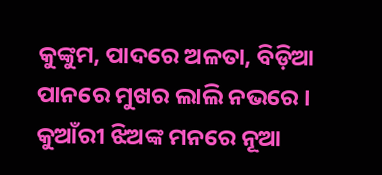କୁଙ୍କୁମ, ପାଦରେ ଅଳତା, ବିଡ଼ିଆ ପାନରେ ମୁଖର ଲାଲି ନଭରେ । କୁଆଁରୀ ଝିଅଙ୍କ ମନରେ ନୂଆ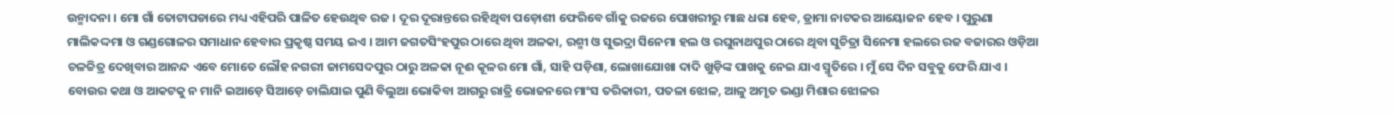ଉନ୍ମାଦନା । ମୋ ଗାଁ ତୋଟାପଡାରେ ମଧ୍ୟ ଏହିପରି ପାଳିତ ହେଉଥିବ ରଜ । ଦୂର ଦୂରାନ୍ତରେ ରହିଥିବା ପଡ଼ୋଶୀ ଫେରିବେ ଗାଁକୁ ରଜରେ ପୋଖରୀରୁ ମାଛ ଧରା ହେବ, ଡ୍ରାମା ନାଟକର ଆୟୋଜନ ହେବ । ପୁରୁଣା ମାଲିକଦ୍ଦମା ଓ ଗଣ୍ଡଗୋଳର ସମାଧାନ ହେବାର ପ୍ରକୃଷ୍ଠ ସମୟ ଇଏ । ଆମ ଜଗତସିଂହପୁର ଠାରେ ଥିବା ଅଳକା, ରଶ୍ମୀ ଓ ସୁଭଦ୍ରା ସିନେମା ହଲ ଓ ରଘୁନାଥପୁର ଠାରେ ଥିବା ସୁଚିତ୍ରା ସିନେମା ହଲରେ ରଜ ବଜାରର ଓଡ଼ିଆ ଚଳଚ୍ଚିତ୍ର ଦେଖିବାର ଆନନ୍ଦ ଏବେ ମୋତେ ଲୌହ ନଗରୀ ଜାମସେଦପୁର ଠାରୁ ଅଳକା ନୂଈ କୂଳର ମୋ ଗାଁ, ସାହି ପଡ଼ିଶା, ଲୋଖାଯୋଖା ଦାଦି ଖୁଡ଼ିଙ୍କ ପାଖକୁ ନେଇ ଯାଏ ସ୍ମୃତିରେ । ମୁଁ ସେ ଦିନ ସବୁକୁ ଫେରି ଯାଏ । ବୋଉର କଥା ଓ ଆକଟକୁ ନ ମାନି ଇଆଡ଼େ ସିଆଡ଼େ ଚାଲିଯାଇ ପୁଣି ବିଲୁଆ ଭୋକିବା ଆଗରୁ ରାତ୍ରି ଭୋଜନରେ ମାଂସ ତରିକାରୀ, ପତଳା ଝୋଳ, ଆଳୁ ଅମୃତ ଭଣ୍ଡା ମିଶାର ଝୋଳର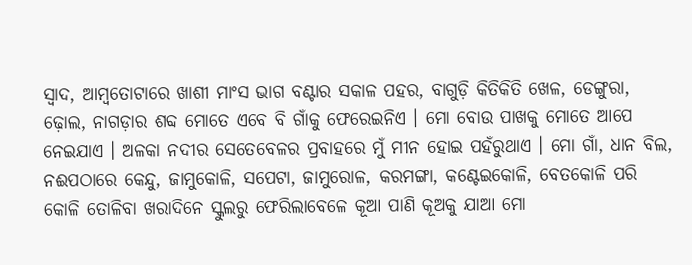ସ୍ୱାଦ, ଆମ୍ବତୋଟାରେ ଖାଶୀ ମାଂସ ଭାଗ ବଣ୍ଟାର ସକାଳ ପହର, ବାଗୁଡ଼ି କିତିକିତି ଖେଳ, ଡେଙ୍ଗୁରା, ଢ଼ୋଲ, ନାଗଡ଼ାର ଶବ୍ଦ ମୋତେ ଏବେ ବି ଗାଁକୁ ଫେରେଇନିଏ । ମୋ ବୋଉ ପାଖକୁ ମୋତେ ଆପେ ନେଇଯାଏ । ଅଳକା ନଦୀର ସେତେବେଳର ପ୍ରବାହରେ ମୁଁ ମୀନ ହୋଇ ପହଁରୁଥାଏ । ମୋ ଗାଁ, ଧାନ ବିଲ, ନଈପଠାରେ କେନ୍ଦୁ, ଜାମୁକୋଳି, ସପେଟା, ଜାମୁରୋଳ, କରମଙ୍ଗା, କଣ୍ଟେଇକୋଳି, ବେତକୋଳି ପରି କୋଳି ତୋଳିବା ଖରାଦିନେ ସ୍କୁଲରୁ ଫେରିଲାବେଳେ କୂଆ ପାଣି କୂଅକୁ ଯାଆ ମୋ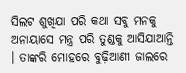ସିଲଟ ଶୁଖିଯା ପରି କଥା ସବୁ ମନକୁ ଅନାୟାସେ ମନ୍ତ୍ର ପରି ତୁଣ୍ଡକୁ ଆସିଯାଆନ୍ତି । ତାଙ୍କରି ମୋହରେ ବୁଢ଼ିଆଣୀ ଜାଲରେ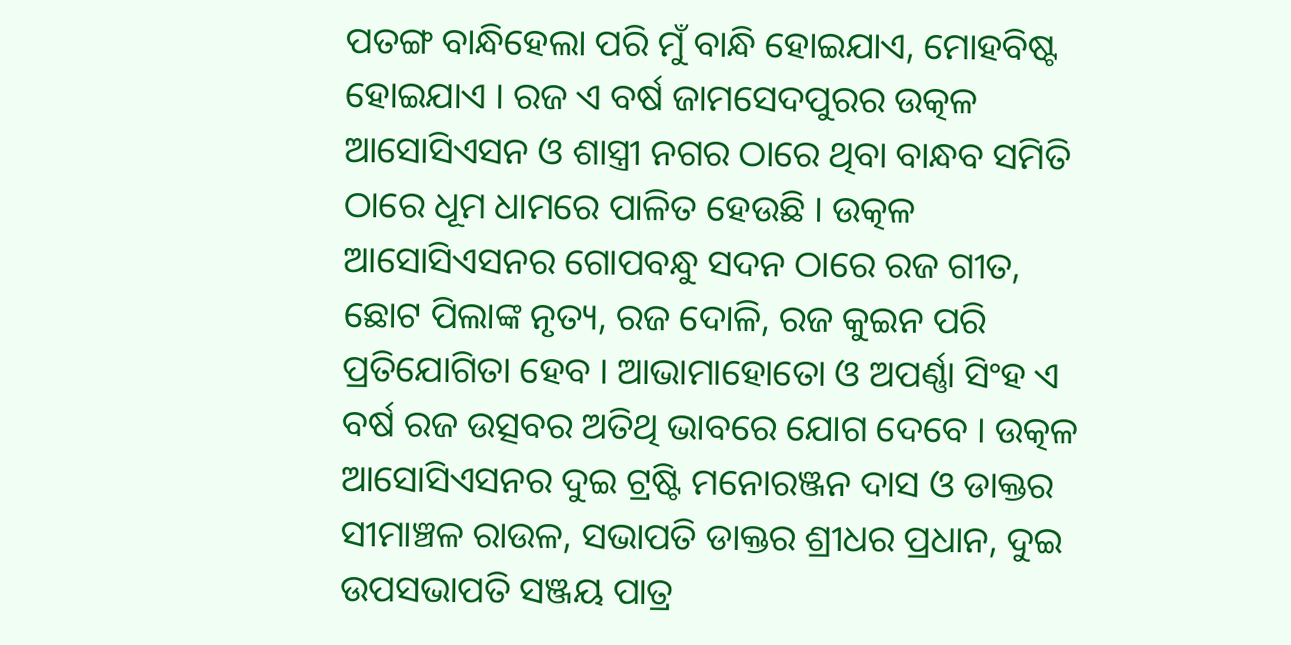ପତଙ୍ଗ ବାନ୍ଧିହେଲା ପରି ମୁଁ ବାନ୍ଧି ହୋଇଯାଏ, ମୋହବିଷ୍ଟ ହୋଇଯାଏ । ରଜ ଏ ବର୍ଷ ଜାମସେଦପୁରର ଉତ୍କଳ ଆସୋସିଏସନ ଓ ଶାସ୍ତ୍ରୀ ନଗର ଠାରେ ଥିବା ବାନ୍ଧବ ସମିତି ଠାରେ ଧୂମ ଧାମରେ ପାଳିତ ହେଉଛି । ଉତ୍କଳ ଆସୋସିଏସନର ଗୋପବନ୍ଧୁ ସଦନ ଠାରେ ରଜ ଗୀତ, ଛୋଟ ପିଲାଙ୍କ ନୃତ୍ୟ, ରଜ ଦୋଳି, ରଜ କୁଇନ ପରି ପ୍ରତିଯୋଗିତା ହେବ । ଆଭାମାହୋତୋ ଓ ଅପର୍ଣ୍ଣା ସିଂହ ଏ ବର୍ଷ ରଜ ଉତ୍ସବର ଅତିଥି ଭାବରେ ଯୋଗ ଦେବେ । ଉତ୍କଳ ଆସୋସିଏସନର ଦୁଇ ଟ୍ରଷ୍ଟି ମନୋରଞ୍ଜନ ଦାସ ଓ ଡାକ୍ତର ସୀମାଞ୍ଚଳ ରାଉଳ, ସଭାପତି ଡାକ୍ତର ଶ୍ରୀଧର ପ୍ରଧାନ, ଦୁଇ ଉପସଭାପତି ସଞ୍ଜୟ ପାତ୍ର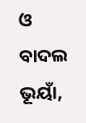ଓ ବାଦଲ ଭୂୟାଁ,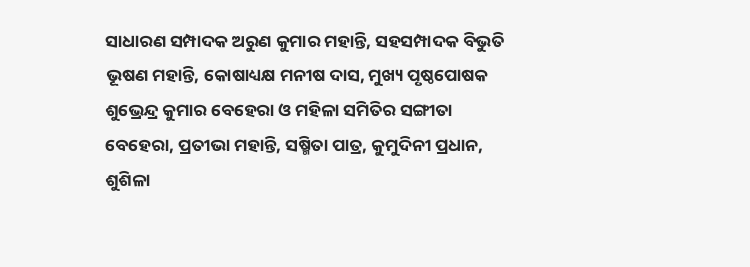ସାଧାରଣ ସମ୍ପାଦକ ଅରୁଣ କୁମାର ମହାନ୍ତି, ସହସମ୍ପାଦକ ବିଭୁତି ଭୂଷଣ ମହାନ୍ତି, କୋଷାଧ୍ୟକ୍ଷ ମନୀଷ ଦାସ, ମୁଖ୍ୟ ପୃଷ୍ଠପୋଷକ ଶୁଭ୍ରେନ୍ଦ୍ର କୁମାର ବେହେରା ଓ ମହିଳା ସମିତିର ସଙ୍ଗୀତା ବେହେରା, ପ୍ରତୀଭା ମହାନ୍ତି, ସଷ୍ମିତା ପାତ୍ର, କୁମୁଦିନୀ ପ୍ରଧାନ, ଶୁଶିଳା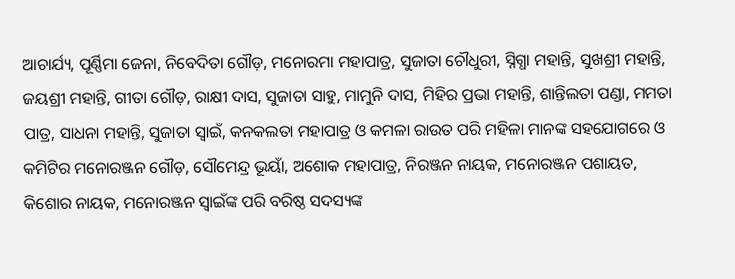ଆଚାର୍ଯ୍ୟ, ପୂର୍ଣ୍ଣିମା ଜେନା, ନିବେଦିତା ଗୌଡ଼, ମନୋରମା ମହାପାତ୍ର, ସୁଜାତା ଚୌଧୁରୀ, ସ୍ନିଗ୍ଧା ମହାନ୍ତି, ସୁଖଶ୍ରୀ ମହାନ୍ତି, ଜୟଶ୍ରୀ ମହାନ୍ତି, ଗୀତା ଗୌଡ଼, ରାକ୍ଷୀ ଦାସ, ସୁଜାତା ସାହୁ, ମାମୁନି ଦାସ, ମିହିର ପ୍ରଭା ମହାନ୍ତି, ଶାନ୍ତିଲତା ପଣ୍ଡା, ମମତା ପାତ୍ର, ସାଧନା ମହାନ୍ତି, ସୁଜାତା ସ୍ୱାଇଁ, କନକଲତା ମହାପାତ୍ର ଓ କମଳା ରାଉତ ପରି ମହିଳା ମାନଙ୍କ ସହଯୋଗରେ ଓ କମିଟିର ମନୋରଞ୍ଜନ ଗୌଡ଼, ସୌମେନ୍ଦ୍ର ଭୂୟାଁ, ଅଶୋକ ମହାପାତ୍ର, ନିରଞ୍ଜନ ନାୟକ, ମନୋରଞ୍ଜନ ପଶାୟତ, କିଶୋର ନାୟକ, ମନୋରଞ୍ଜନ ସ୍ୱାଇଁଙ୍କ ପରି ବରିଷ୍ଠ ସଦସ୍ୟଙ୍କ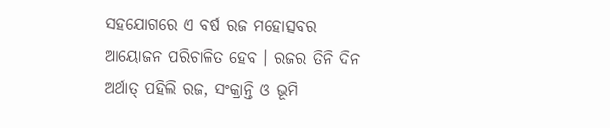ସହଯୋଗରେ ଏ ବର୍ଷ ରଜ ମହୋତ୍ସବର ଆୟୋଜନ ପରିଚାଳିତ ହେବ । ରଜର ତିନି ଦିନ ଅର୍ଥାତ୍ ପହିଲି ରଜ, ସଂକ୍ରାନ୍ତି ଓ ଭୂମି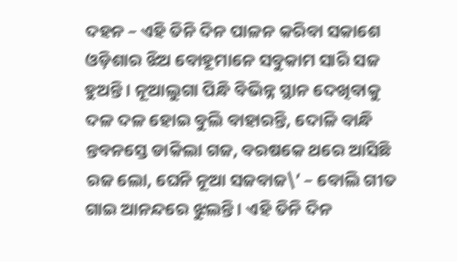ଦହନ – ଏହି ତିନି ଦିନ ପାଳନ କରିବା ସକାଶେ ଓଡ଼ିଶାର ଝିଅ ବୋହୂମାନେ ସବୁକାମ ସାରି ସଜ ହୁଅନ୍ତି । ନୂଆଲୁଗା ପିନ୍ଧି ବିଭିନ୍ନ ସ୍ଥାନ ଦେଖିବାକୁ ଦଳ ଦଳ ହୋଇ ବୁଲି ବାହାରନ୍ତି, ଦୋଳି ବାନ୍ଧି ନ୍ତବନସ୍ତେ ଡାକିଲା ଗଜ, ବରଷକେ ଥରେ ଆସିଛି ରଜ ଲୋ, ଘେନି ନୂଆ ସଜବାଜ\’ – ବୋଲି ଗୀତ ଗାଇ ଆନନ୍ଦରେ ଝୁଲନ୍ତି । ଏହି ତିନି ଦିନ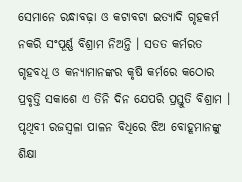ସେମାନେ ରନ୍ଧାବଢ଼ା ଓ କଟାବଟା ଇତ୍ୟାଦି ଗୃହକର୍ମ ନକରି ସଂପୂର୍ଣ୍ଣ ବିଶ୍ରାମ ନିଅନ୍ତି । ସତତ କର୍ମରତ ଗୃହବଧୂ ଓ କନ୍ୟାମାନଙ୍କର କୃଷି କର୍ମରେ କଠୋର ପ୍ରବୃତ୍ତି ସକାଶେ ଏ ତିନି ଦିନ ଯେପରି ପ୍ରସ୍ତୁତି ବିଶ୍ରାମ । ପୃଥିବୀ ରଜସ୍ୱଳା ପାଳନ ବିଧିରେ ଝିଅ ବୋହୂମାନଙ୍କୁ ଶିକ୍ଷା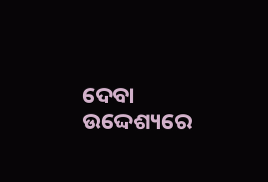ଦେବା ଉଦ୍ଦେଶ୍ୟରେ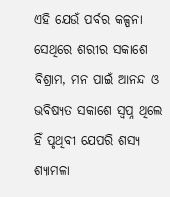ଏହି ଯେଉଁ ପର୍ବର କଳ୍ପନା ସେଥିରେ ଶରୀର ସକାଶେ ବିଶ୍ରାମ, ମନ ପାଇଁ ଆନନ୍ଦ ଓ ଭବିଷ୍ୟତ ସକାଶେ ସ୍ୱପ୍ନ ଥିଲେ ହିଁ ପୃଥିବୀ ଯେପରି ଶସ୍ୟ ଶ୍ୟାମଳା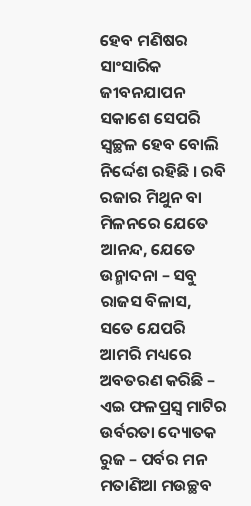ହେବ ମଣିଷର ସାଂସାରିକ ଜୀବନଯାପନ ସକାଶେ ସେପରି ସ୍ୱଚ୍ଛଳ ହେବ ବୋଲି ନିର୍ଦ୍ଦେଶ ରହିଛି । ରବି ରଜାର ମିଥୁନ ବା ମିଳନରେ ଯେତେ ଆନନ୍ଦ, ଯେତେ ଉନ୍ମାଦନା – ସବୁ ରାଜସ ବିଳାସ, ସତେ ଯେପରି ଆମରି ମଧ୍ୟରେ ଅବତରଣ କରିଛି – ଏଇ ଫଳପ୍ରସ୍ୱ ମାଟିର ଉର୍ବରତା ଦ୍ୟୋତକ ରୁଜ – ପର୍ବର ମନ ମତାଣିଆ ମଉଚ୍ଛବ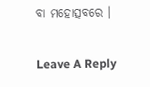ବା ମହୋତ୍ସବରେ ।

Leave A Reply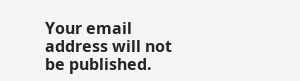Your email address will not be published.